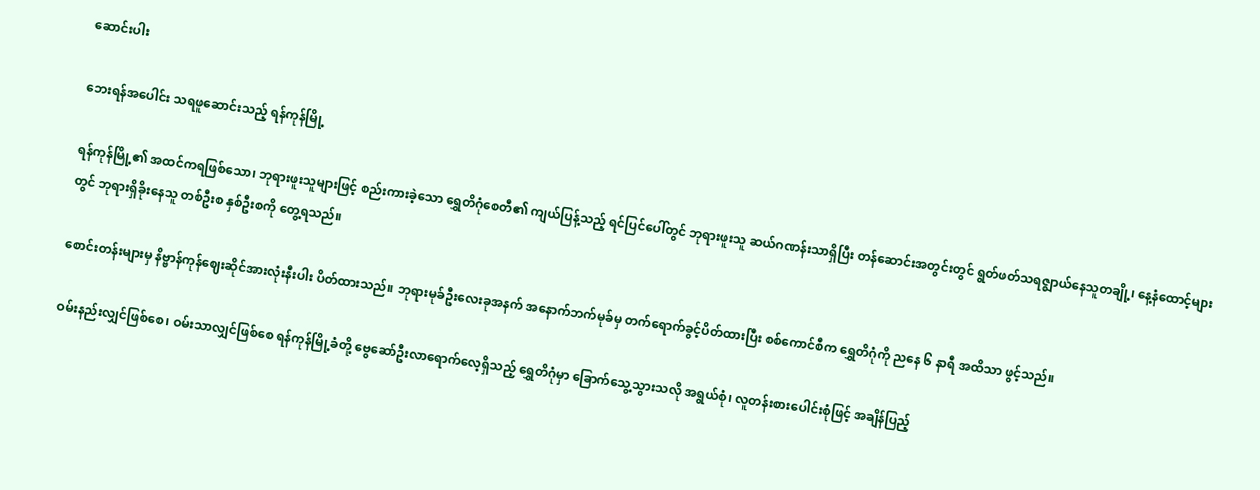ဆောင်းပါး

ဘေးရန်အပေါင်း သရဖူဆောင်းသည့် ရန်ကုန်မြို့

ရန်ကုန်မြို့၏ အထင်ကရဖြစ်သော၊ ဘုရားဖူးသူများဖြင့် စည်းကားခဲ့သော ရွှေတိဂုံစေတီ၏ ကျယ်ပြန့်သည့် ရင်ပြင်ပေါ်တွင် ဘုရားဖူးသူ ဆယ်ဂဏန်းသာရှိပြီး တန်ဆောင်းအတွင်းတွင် ရွတ်ဖတ်သရဇ္စျာယ်နေသူတချို့၊ နေ့နံထောင့်များတွင် ဘုရားရှိခိုးနေသူ တစ်ဦးစ နှစ်ဦးစကို တွေ့ရသည်။

စောင်းတန်းများမှ နိဗ္ဗာန်ကုန်ဈေးဆိုင်အားလုံးနီးပါး ပိတ်ထားသည်။ ဘုရားမုခ်ဦးလေးခုအနက် အနောက်ဘက်မုခ်မှ တက်ရောက်ခွင့်ပိတ်ထားပြီး စစ်ကောင်စီက ရွှေတိဂုံကို ညနေ ၆ နာရီ အထိသာ ဖွင့်သည်။

ဝမ်းနည်းလျှင်ဖြစ်စေ၊ ဝမ်းသာလျှင်ဖြစ်စေ ရန်ကုန်မြို့ခံတို့ ဗွေဆော်ဦးလာရောက်လေ့ရှိသည့် ရွှေတိဂုံမှာ ခြောက်သွေ့သွားသလို အရွယ်စုံ၊ လူတန်းစားပေါင်းစုံဖြင့် အချိန်ပြည့်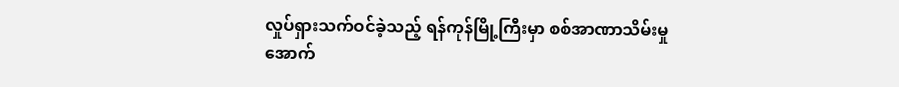လှုပ်ရှားသက်ဝင်ခဲ့သည့် ရန်ကုန်မြို့ကြီးမှာ စစ်အာဏာသိမ်းမှုအောက်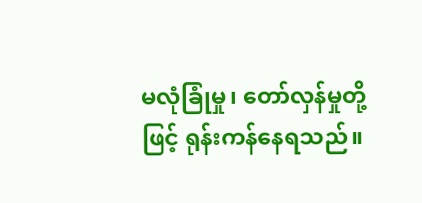မလုံခြုံမှု၊ တော်လှန်မှုတို့ဖြင့် ရုန်းကန်နေရသည်။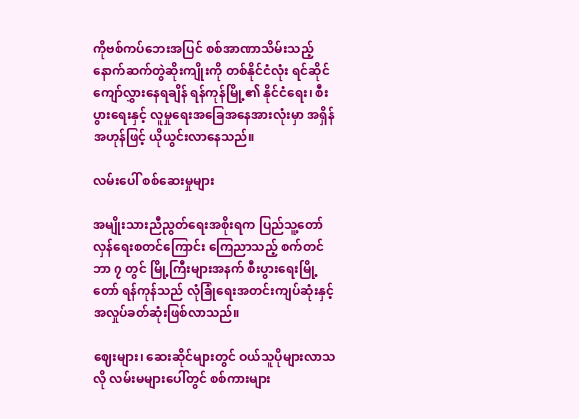ကိုဗစ်ကပ်ဘေးအပြင် စစ်အာဏာသိမ်းသည့် နောက်ဆက်တွဲဆိုးကျိုးကို တစ်နိုင်ငံလုံး ရင်ဆိုင်ကျော်လွှားနေရချိန် ရန်ကုန်မြို့၏ နိုင်ငံရေး၊ စီးပွားရေးနှင့် လူမှုရေးအခြေအနေအားလုံးမှာ အရှိန်အဟုန်ဖြင့် ယိုယွင်းလာနေသည်။

လမ်းပေါ် စစ်ဆေးမှုများ

အမျိုးသားညီညွတ်ရေးအစိုးရက ပြည်သူ့တော်လှန်ရေးစတင်ကြောင်း ကြေညာသည့် စက်တင်ဘာ ၇ တွင် မြို့ကြီးများအနက် စီးပွားရေးမြို့တော် ရန်ကုန်သည် လုံခြုံရေးအတင်းကျပ်ဆုံးနှင့် အလှုပ်ခတ်ဆုံးဖြစ်လာသည်။

ဈေးများ၊ ဆေးဆိုင်များတွင် ဝယ်သူပိုများလာသလို လမ်းမများပေါ်တွင် စစ်ကားများ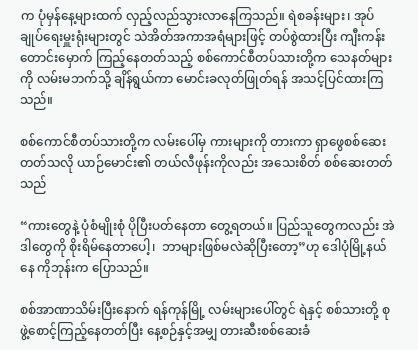က ပုံမှန်နေ့များထက် လှည့်လည်သွားလာနေကြသည်။ ရဲစခန်းများ၊ အုပ်ချုပ်ရေးမှူးရုံးများတွင် သဲအိတ်အကာအရံများဖြင့် တပ်စွဲထားပြီး ကျီးကန်းတောင်းမှောက် ကြည့်နေတတ်သည့် စစ်ကောင်စီတပ်သားတို့က သေနတ်များကို လမ်းမဘက်သို့ ချိန်ရွယ်ကာ မောင်းခလုတ်ဖြုတ်ရန် အသင့်ပြင်ထားကြသည်။

စစ်ကောင်စီတပ်သားတို့က လမ်းပေါ်မှ ကားများကို တားကာ ရှာဖွေစစ်ဆေးတတ်သလို ယာဉ်မောင်း၏ တယ်လီဖုန်းကိုလည်း အသေးစိတ် စစ်ဆေးတတ်သည်

“ကားတွေနဲ့ ပုံစံမျိုးစုံ ပိုပြီးပတ်နေတာ တွေ့ရတယ်။ ပြည်သူတွေကလည်း အဲဒါတွေကို စိုးရိမ်နေတာပေါ့၊  ဘာများဖြစ်မလဲဆိုပြီးတော့”ဟု ဒေါပုံမြို့နယ်နေ ကိုဘုန်းက ပြောသည်။

စစ်အာဏာသိမ်းပြီးနောက် ရန်ကုန်မြို့ လမ်းများပေါ်တွင် ရဲနှင့် စစ်သားတို့ စုဖွဲ့စောင့်ကြည့်နေတတ်ပြီး နေ့စဉ်နှင့်အမျှ တားဆီးစစ်ဆေးခံ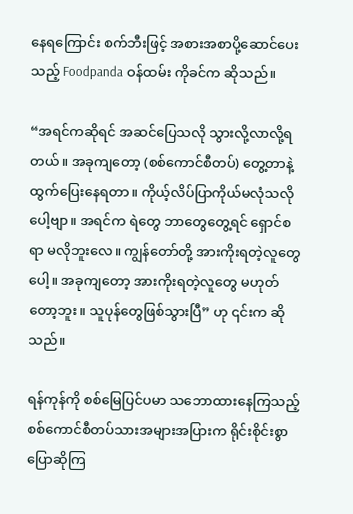နေရကြောင်း စက်ဘီးဖြင့် အစားအစာပို့ဆောင်ပေးသည့် Foodpanda ဝန်ထမ်း ကိုခင်က ဆိုသည်။

“အရင်ကဆိုရင် အဆင်ပြေသလို သွားလို့လာလို့ရတယ်။ အခုကျတော့ (စစ်ကောင်စီတပ်) တွေ့တာနဲ့ ထွက်ပြေးနေရတာ။ ကိုယ့်လိပ်ပြာကိုယ်မလုံသလိုပေါ့ဗျာ။ အရင်က ရဲတွေ ဘာတွေတွေ့ရင် ရှောင်စရာ မလိုဘူးလေ။ ကျွန်တော်တို့ အားကိုးရတဲ့လူတွေပေါ့။ အခုကျတော့ အားကိုးရတဲ့လူတွေ မဟုတ်တော့ဘူး။ သူပုန်တွေဖြစ်သွားပြီ” ဟု ၎င်းက ဆိုသည်။

ရန်ကုန်ကို စစ်မြေပြင်ပမာ သဘောထားနေကြသည့် စစ်ကောင်စီတပ်သားအများအပြားက ရိုင်းစိုင်းစွာ ပြောဆိုကြ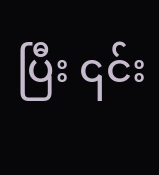ပြီး ၎င်း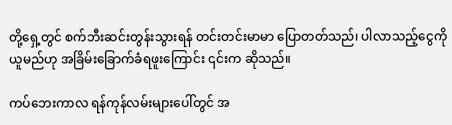တို့ရှေ့တွင် စက်ဘီးဆင်းတွန်းသွားရန် တင်းတင်းမာမာ ပြောတတ်သည်၊ ပါလာသည့်ငွေကို ယူမည်ဟု အခြိမ်းခြောက်ခံရဖူးကြောင်း ၎င်းက ဆိုသည်။

ကပ်ဘေးကာလ ရန်ကုန်လမ်းများပေါ်တွင် အ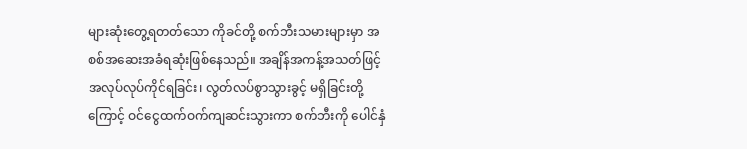များဆုံးတွေ့ရတတ်သော ကိုခင်တို့ စက်ဘီးသမားများမှာ အစစ်အဆေးအခံရဆုံးဖြစ်နေသည်။ အချိန်အကန့်အသတ်ဖြင့် အလုပ်လုပ်ကိုင်ရခြင်း၊ လွတ်လပ်စွာသွားခွင့် မရှိခြင်းတို့ကြောင့် ဝင်ငွေထက်ဝက်ကျဆင်းသွားကာ စက်ဘီးကို ပေါင်နှံ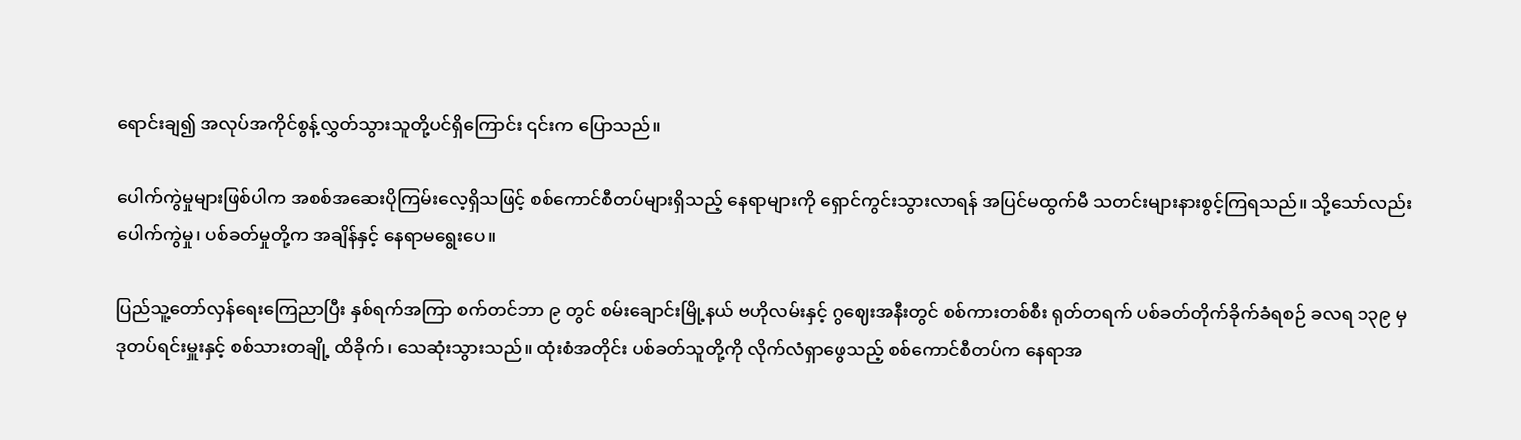ရောင်းချ၍ အလုပ်အကိုင်စွန့်လွှတ်သွားသူတို့ပင်ရှိကြောင်း ၎င်းက ပြောသည်။

ပေါက်ကွဲမှုများဖြစ်ပါက အစစ်အဆေးပိုကြမ်းလေ့ရှိသဖြင့် စစ်ကောင်စီတပ်များရှိသည့် နေရာများကို ရှောင်ကွင်းသွားလာရန် အပြင်မထွက်မီ သတင်းများနားစွင့်ကြရသည်။ သို့သော်လည်း ပေါက်ကွဲမှု၊ ပစ်ခတ်မှုတို့က အချိန်နှင့် နေရာမရွေးပေ။

ပြည်သူ့တော်လှန်ရေးကြေညာပြီး နှစ်ရက်အကြာ စက်တင်ဘာ ၉ တွင် စမ်းချောင်းမြို့နယ် ဗဟိုလမ်းနှင့် ဂွဈေးအနီးတွင် စစ်ကားတစ်စီး ရုတ်တရက် ပစ်ခတ်တိုက်ခိုက်ခံရစဉ် ခလရ ၁၃၉ မှ ဒုတပ်ရင်းမှူးနှင့် စစ်သားတချို့ ထိခိုက်၊ သေဆုံးသွားသည်။ ထုံးစံအတိုင်း ပစ်ခတ်သူတို့ကို လိုက်လံရှာဖွေသည့် စစ်ကောင်စီတပ်က နေရာအ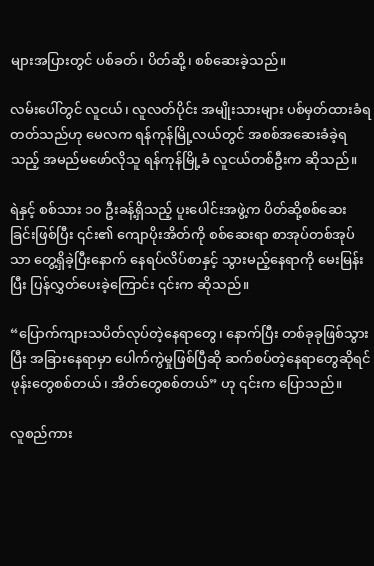များအပြားတွင် ပစ်ခတ်၊ ပိတ်ဆို့၊ စစ်ဆေးခဲ့သည်။

လမ်းပေါ်တွင် လူငယ်၊ လူလတ်ပိုင်း အမျိုးသားများ ပစ်မှတ်ထားခံရတတ်သည်ဟု မေလက ရန်ကုန်မြို့လယ်တွင် အစစ်အဆေးခံခဲ့ရသည့် အမည်မဖော်လိုသူ ရန်ကုန်မြို့ခံ လူငယ်တစ်ဦးက ဆိုသည်။

ရဲနှင့် စစ်သား ၁၀ ဦးခန့်ရှိသည့် ပူးပေါင်းအဖွဲ့က ပိတ်ဆို့စစ်ဆေးခြင်းဖြစ်ပြီး ၎င်း၏ ကျောပိုးအိတ်ကို စစ်ဆေးရာ စာအုပ်တစ်အုပ်သာ တွေ့ရှိခဲ့ပြီးနောက် နေရပ်လိပ်စာနှင့် သွားမည့်နေရာကို မေးမြန်းပြီး ပြန်လွှတ်ပေးခဲ့ကြောင်း ၎င်းက ဆိုသည်။

“ပြောက်ကျားသပိတ်လုပ်တဲ့နေရာတွေ၊ နောက်ပြီး တစ်ခုခုဖြစ်သွားပြီး အခြားနေရာမှာ ပေါက်ကွဲမှုဖြစ်ပြီဆို ဆက်စပ်တဲ့နေရာတွေဆိုရင် ဖုန်းတွေစစ်တယ်၊ အိတ်တွေစစ်တယ်” ဟု ၎င်းက ပြောသည်။

လူစည်ကား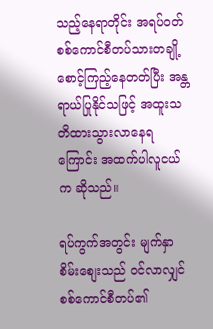သည့်နေရာတိုင်း အရပ်ဝတ် စစ်ကောင်စီတပ်သားတချို့ စောင့်ကြည့်နေတတ်ပြီး အန္တရာယ်ပြုနိုင်သဖြင့် အထူးသတိထားသွားလာနေရကြောင်း အထက်ပါလူငယ်က ဆိုသည်။

ရပ်ကွက်အတွင်း မျက်နှာစိမ်းစျေးသည် ဝင်လာလျှင် စစ်ကောင်စီတပ်၏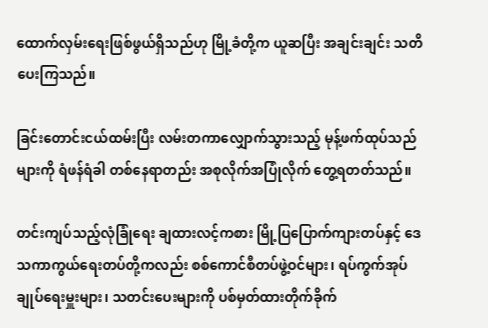ထောက်လှမ်းရေးဖြစ်ဖွယ်ရှိသည်ဟု မြို့ခံတို့က ယူဆပြီး အချင်းချင်း သတိပေးကြသည်။

ခြင်းတောင်းငယ်ထမ်းပြီး လမ်းတကာလျှောက်သွားသည့် မုန့်ဖက်ထုပ်သည်များကို ရံဖန်ရံခါ တစ်နေရာတည်း အစုလိုက်အပြုံလိုက် တွေ့ရတတ်သည်။

တင်းကျပ်သည့်လုံခြုံရေး ချထားလင့်ကစား မြို့ပြပြောက်ကျားတပ်နှင့် ဒေသကာကွယ်ရေးတပ်တို့ကလည်း စစ်ကောင်စီတပ်ဖွဲ့ဝင်များ၊ ရပ်ကွက်အုပ်ချုပ်ရေးမှူးများ၊ သတင်းပေးများကို ပစ်မှတ်ထားတိုက်ခိုက်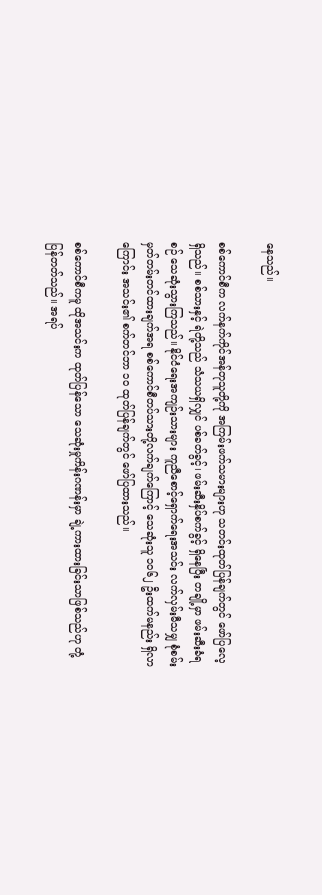နေသည်။

စစ်ကောင်စီက လက်နက်ကိုင်အန်တုသူတို့ကို အကြမ်းဖက်သမားများဟု သတင်းထုတ်ပြန်ချက်တွင် ဖော်ပြလေ့ရှိသည်။ စစ်သားနှင့် ရဲတို့သည် သံသယရှိလျှင် ပစ်ခတ်ခွင့်၊ ဖမ်းဆီးနှိပ်စက်ခွင့် ရှိနေပြီး တချို့မှာ ဖမ်းဆီးခံရစဉ် သေဆုံးသွားကြသည်။ နိုင်ငံရေးအကျဉ်းသားများ ကူညီစောင့်ရှောက်ရေးအသင်း လက်လှမ်းမီသမျှ စုံစမ်းမှတ်တမ်းတင်ထားချက်အရ စစ်ကောင်စီတပ်သားတို့လက်ချက်ကြောင့် သေဆုံးသူ ၁၀၆၂ ဦးထက်မနည်း ရှိလာကြောင်း အသင်း၏ စက်တင်ဘာ ၁၀ ထုတ်ပြန်ချက်တွင် ဖော်ပြထားသည်။

စစ်ကောင်စီကမူ ထိုအသင်းက ထုတ်ပြန်သော သေဆုံးမှုကိန်းဂဏန်းမှာ ချဲ့ကားထားခြင်းသာဖြစ်သည်ဟု တုံ့ပြန်တတ်သည်။ အရပ်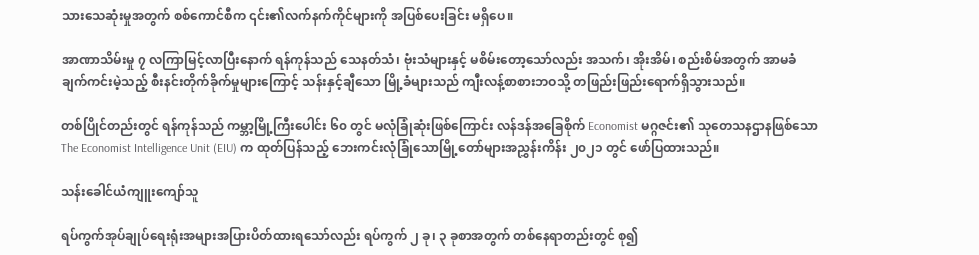သားသေဆုံးမှုအတွက် စစ်ကောင်စီက ၎င်း၏လက်နက်ကိုင်များကို အပြစ်ပေးခြင်း မရှိပေ။

အာဏာသိမ်းမှု ၇ လကြာမြင့်လာပြီးနောက် ရန်ကုန်သည် သေနတ်သံ၊ ဗုံးသံများနှင့် မစိမ်းတော့သော်လည်း အသက်၊ အိုးအိမ်၊ စည်းစိမ်အတွက် အာမခံချက်ကင်းမဲ့သည့် စီးနင်းတိုက်ခိုက်မှုများကြောင့် သန်းနှင့်ချီသော မြို့ခံများသည် ကျီးလန့်စာစားဘဝသို့ တဖြည်းဖြည်းရောက်ရှိသွားသည်။

တစ်ပြိုင်တည်းတွင် ရန်ကုန်သည် ကမ္ဘာ့မြို့ကြီးပေါင်း ၆၀ တွင် မလုံခြုံဆုံးဖြစ်ကြောင်း လန်ဒန်အခြေစိုက် Economist မဂ္ဂဇင်း၏ သုတေသနဌာနဖြစ်သော The Economist Intelligence Unit (EIU) က ထုတ်ပြန်သည့် ဘေးကင်းလုံခြုံသောမြို့တော်များအညွှန်းကိန်း ၂၀၂၁ တွင် ဖော်ပြထားသည်။

သန်းခေါင်ယံကျူးကျော်သူ

ရပ်ကွက်အုပ်ချုပ်ရေးရုံးအများအပြားပိတ်ထားရသော်လည်း ရပ်ကွက် ၂ ခု၊ ၃ ခုစာအတွက် တစ်နေရာတည်းတွင် စု၍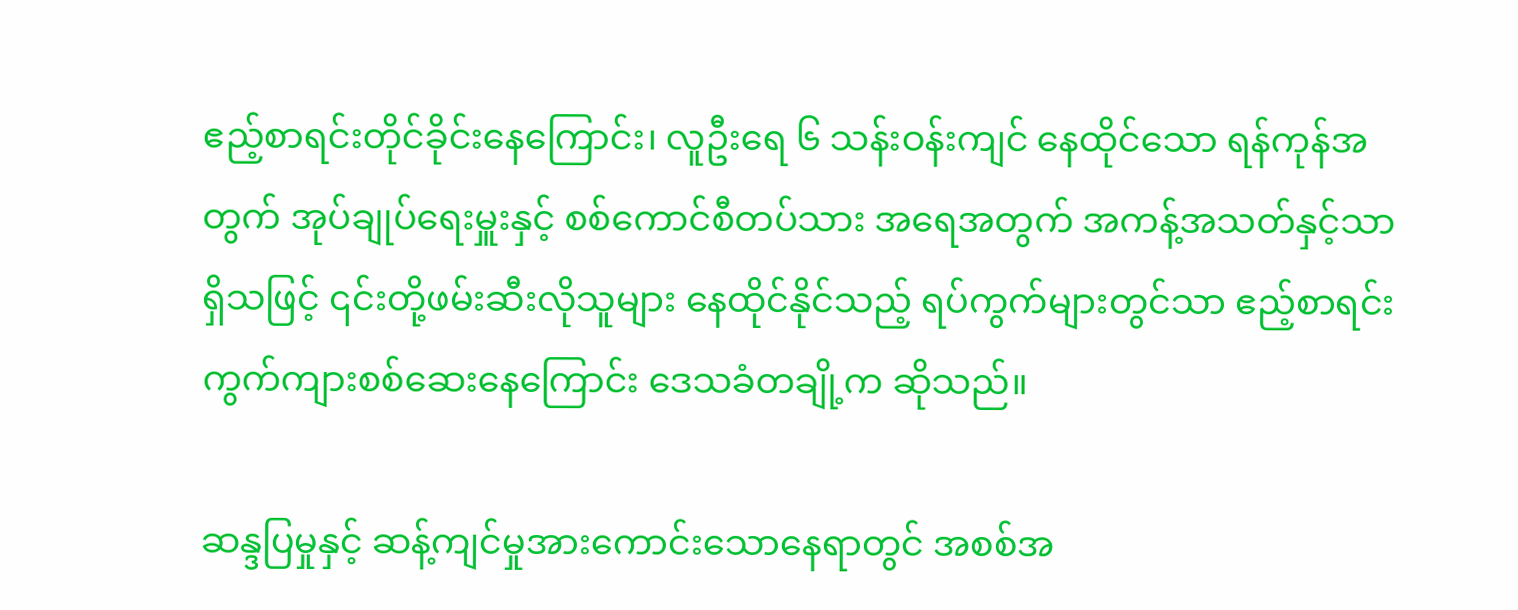ဧည့်စာရင်းတိုင်ခိုင်းနေကြောင်း၊ လူဦးရေ ၆ သန်းဝန်းကျင် နေထိုင်သော ရန်ကုန်အတွက် အုပ်ချုပ်ရေးမှူးနှင့် စစ်ကောင်စီတပ်သား အရေအတွက် အကန့်အသတ်နှင့်သာ ရှိသဖြင့် ၎င်းတို့ဖမ်းဆီးလိုသူများ နေထိုင်နိုင်သည့် ရပ်ကွက်များတွင်သာ ဧည့်စာရင်း ကွက်ကျားစစ်ဆေးနေကြောင်း ဒေသခံတချို့က ဆိုသည်။

ဆန္ဒပြမှုနှင့် ဆန့်ကျင်မှုအားကောင်းသောနေရာတွင် အစစ်အ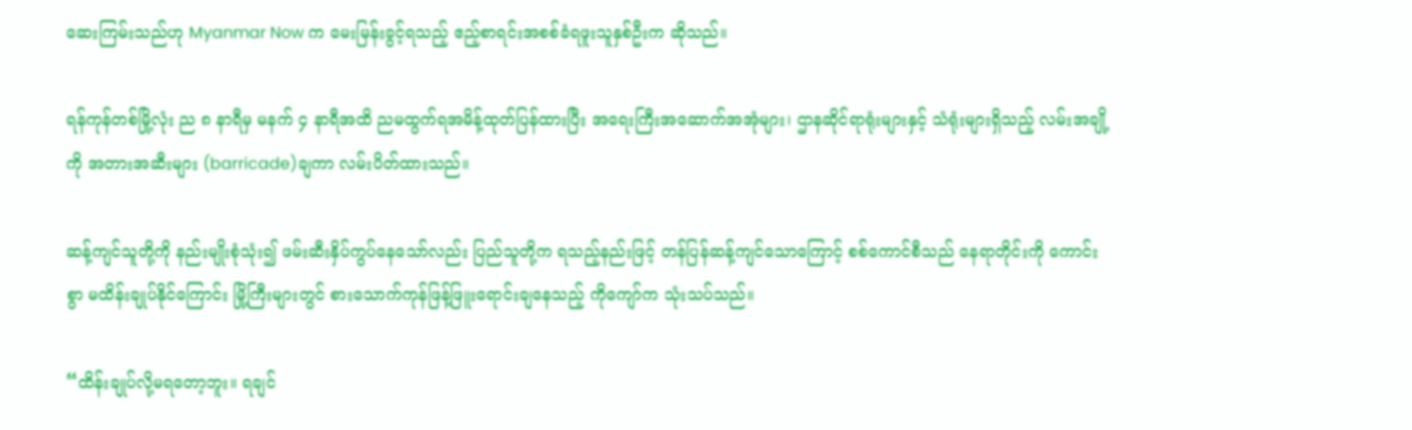ဆေးကြမ်းသည်ဟု Myanmar Now က မေးမြန်းခွင့်ရသည့် ဧည့်စာရင်းအစစ်ခံရဖူးသူနှစ်ဦးက ဆိုသည်။

ရန်ကုန်တစ်မြို့လုံး ည ၈ နာရီမှ မနက် ၄ နာရီအထိ ညမထွက်ရအမိန့်ထုတ်ပြန်ထားပြီး အရေးကြီးအဆောက်အအုံများ၊ ဌာနဆိုင်ရာရုံးများနှင့် သံရုံးများရှိသည့် လမ်းအချို့ကို အတားအဆီးများ (barricade)ချကာ လမ်းပိတ်ထားသည်။

ဆန့်ကျင်သူတို့ကို နည်းမျိုးစုံသုံး၍ ဖမ်းဆီးနှိပ်ကွပ်နေသော်လည်း ပြည်သူတို့က ရသည့်နည်းဖြင့် တန်ပြန်ဆန့်ကျင်သောကြောင့် စစ်ကောင်စီသည် နေရာတိုင်းကို ကောင်းစွာ မထိန်းချုပ်နိုင်ကြောင်း မြို့ကြီးများတွင် စားသောက်ကုန်ဖြန့်ဖြူးရောင်းချနေသည့် ကိုကျော်က သုံးသပ်သည်။

“ထိန်းချုပ်လို့မရတော့ဘူး။ ရချင်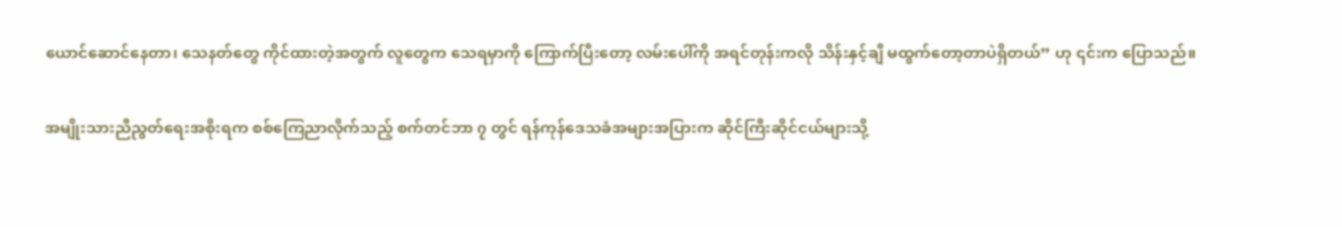ယောင်ဆောင်နေတာ၊ သေနတ်တွေ ကိုင်ထားတဲ့အတွက် လူတွေက သေရမှာကို ကြောက်ပြီးတော့ လမ်းပေါ်ကို အရင်တုန်းကလို သိန်းနှင့်ချီ မထွက်တော့တာပဲရှိတယ်” ဟု ၎င်းက ပြောသည်။

အမျိုးသားညီညွတ်ရေးအစိုးရက စစ်ကြေညာလိုက်သည့် စက်တင်ဘာ ၇ တွင် ရန်ကုန်ဒေသခံအများအပြားက ဆိုင်ကြီးဆိုင်ငယ်များသို့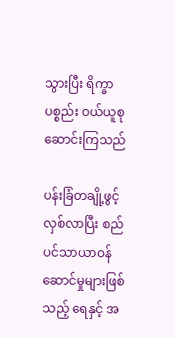သွားပြီး ရိက္ခာပစ္စည်း ဝယ်ယူစုဆောင်းကြသည်

ပန်းခြံတချို့ဖွင့်လှစ်လာပြီး စည်ပင်သာယာဝန်ဆောင်မှုများဖြစ်သည့် ရေနှင့် အ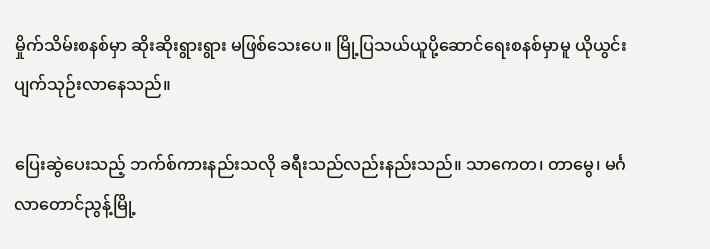မှိုက်သိမ်းစနစ်မှာ ဆိုးဆိုးရွားရွား မဖြစ်သေးပေ။ မြို့ပြသယ်ယူပို့ဆောင်ရေးစနစ်မှာမူ ယိုယွင်း ပျက်သုဉ်းလာနေသည်။

ပြေးဆွဲပေးသည့် ဘက်စ်ကားနည်းသလို ခရီးသည်လည်းနည်းသည်။ သာကေတ၊ တာမွေ၊ မင်္ဂလာတောင်ညွန့်မြို့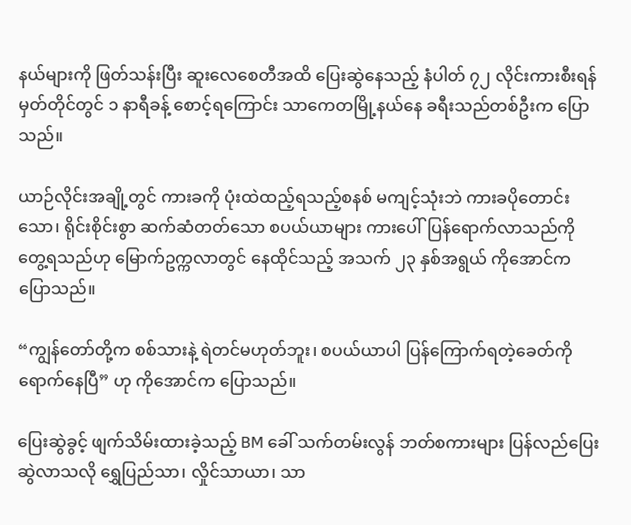နယ်များကို ဖြတ်သန်းပြီး ဆူးလေစေတီအထိ ပြေးဆွဲနေသည့် နံပါတ် ၇၂ လိုင်းကားစီးရန် မှတ်တိုင်တွင် ၁ နာရီခန့် စောင့်ရကြောင်း သာကေတမြို့နယ်နေ ခရီးသည်တစ်ဦးက ပြောသည်။

ယာဉ်လိုင်းအချို့တွင် ကားခကို ပုံးထဲထည့်ရသည့်စနစ် မကျင့်သုံးဘဲ ကားခပိုတောင်းသော၊ ရိုင်းစိုင်းစွာ ဆက်ဆံတတ်သော စပယ်ယာများ ကားပေါ်ပြန်ရောက်လာသည်ကို တွေ့ရသည်ဟု မြောက်ဥက္ကလာတွင် နေထိုင်သည့် အသက် ၂၃ နှစ်အရွယ် ကိုအောင်က ပြောသည်။

“ကျွန်တော်တို့က စစ်သားနဲ့ ရဲတင်မဟုတ်ဘူး၊ စပယ်ယာပါ ပြန်ကြောက်ရတဲ့ခေတ်ကို ရောက်နေပြီ” ဟု ကိုအောင်က ပြောသည်။

ပြေးဆွဲခွင့် ဖျက်သိမ်းထားခဲ့သည့် BM ခေါ် သက်တမ်းလွန် ဘတ်စကားများ ပြန်လည်ပြေးဆွဲလာသလို ရွှေပြည်သာ၊ လှိုင်သာယာ၊ သာ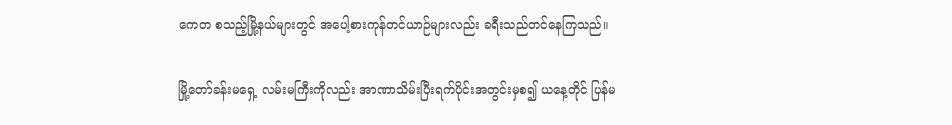ကေတ စသည့်မြို့နယ်များတွင် အပေါ့စားကုန်တင်ယာဉ်များလည်း ခရီးသည်တင်နေကြသည်။

မြို့တော်ခန်းမရှေ့ လမ်းမကြီးကိုလည်း အာဏာသိမ်းပြီးရက်ပိုင်းအတွင်းမှစ၍ ယနေ့တိုင် ပြန်မ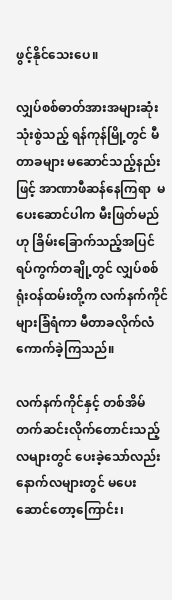ဖွင့်နိုင်သေးပေ။

လျှပ်စစ်ဓာတ်အားအများဆုံးသုံးစွဲသည့် ရန်ကုန်မြို့တွင် မီတာခများ မ‌ဆောင်သည့်နည်းဖြင့် အာဏာဖီဆန်နေကြရာ  မပေးဆောင်ပါက မီးဖြတ်မည်ဟု ခြိမ်းခြောက်သည့်အပြင် ရပ်ကွက်တချို့တွင် လျှပ်စစ်ရုံးဝန်ထမ်းတို့က လက်နက်ကိုင်များခြံရံကာ မီတာခလိုက်လံကောက်ခဲ့ကြသည်။

လက်နက်ကိုင်နှင့် တစ်အိမ်တက်ဆင်းလိုက်တောင်းသည့်လများတွင် ပေးခဲ့သော်လည်း နောက်လများတွင် မပေးဆောင်တော့ကြောင်း၊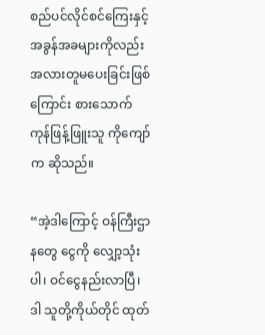စည်ပင်လိုင်စင်ကြေးနှင့် အခွန်အခများကိုလည်း အလားတူမပေးခြင်းဖြစ်ကြောင်း စားသောက်ကုန်ဖြန့်ဖြူးသူ ကိုကျော်က ဆိုသည်။

“အဲ့ဒါကြောင့် ဝန်ကြီးဌာနတွေ ငွေကို လျှော့သုံးပါ၊ ဝင်ငွေနည်းလာပြီ၊ ဒါ သူတို့ကိုယ်တိုင် ထုတ်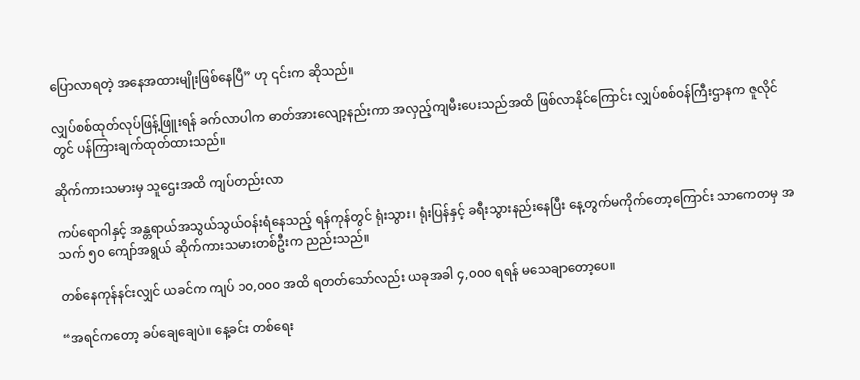ပြောလာရတဲ့ အနေအထားမျိုးဖြစ်နေပြီ” ဟု ၎င်းက ဆိုသည်။

လျှပ်စစ်ထုတ်လုပ်ဖြန့်ဖြူးရန် ခက်လာပါက ဓာတ်အား‌လျော့နည်းကာ အလှည့်ကျမီးပေးသည်အထိ ဖြစ်လာနိုင်ကြောင်း လျှပ်စစ်ဝန်ကြီးဌာနက ဇူလိုင်တွင် ပန်ကြားချက်ထုတ်ထားသည်။

ဆိုက်ကားသမားမှ သူဌေးအထိ ကျပ်တည်းလာ

ကပ်ရောဂါနှင့် အန္တရာယ်အသွယ်သွယ်ဝန်းရံနေသည့် ရန်ကုန်တွင် ရုံးသွား၊ ရုံးပြန်နှင့် ခရီးသွားနည်းနေပြီး နေ့တွက်မကိုက်တော့ကြောင်း သာကေတမှ အသက် ၅၀ ကျော်အရွယ် ဆိုက်ကားသမားတစ်ဦးက ညည်းသည်။

တစ်နေကုန်နင်းလျှင် ယခင်က ကျပ် ၁၀,၀၀၀ အထိ ရတတ်သော်လည်း ယခုအခါ ၄,၀၀၀ ရရန် မသေချာတော့ပေ။

“အရင်ကတော့ ခပ်ချေချေပဲ။ နေ့ခင်း တစ်ရေး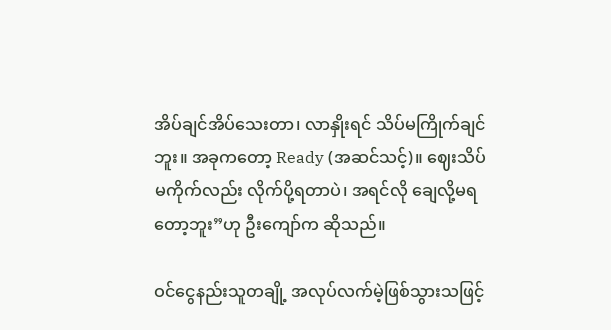အိပ်ချင်အိပ်သေးတာ၊ လာနှိုးရင် သိပ်မကြိုက်ချင်ဘူး။ အခုကတော့ Ready (အဆင်သင့်)။ ဈေးသိပ်မကိုက်လည်း လိုက်ပို့ရတာပဲ၊ အရင်လို ချေလို့မရတော့ဘူး”ဟု ဦးကျော်က ဆိုသည်။

ဝင်ငွေနည်းသူတချို့ အလုပ်လက်မဲ့ဖြစ်သွားသဖြင့်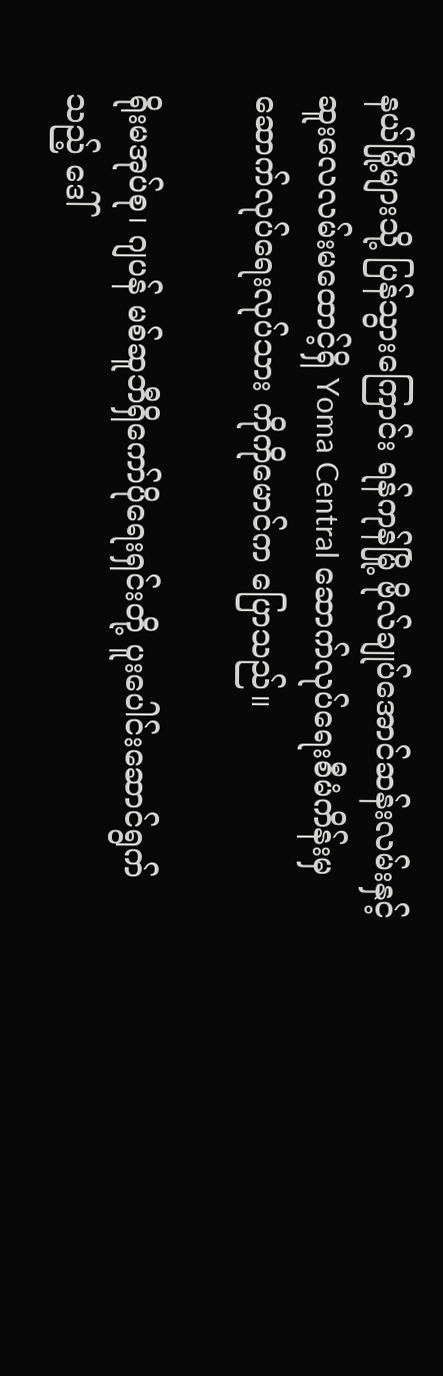နယ်မြို့များသို့ ပြန်သွားကြောင်း ရန်ကုန်မြို့ ဗိုလ်ချုပ်အောင်ဆန်းလမ်းနှင့် ဆူးလေလမ်းမထောင့်ရှိ Yoma Central ဆောက်လုပ်ရေးစီမံကိန်းမှ ဆောက်လုပ်ရေးလုပ်သား ကိုကိုမောင်က ပြောသည်။

ရိုးမအုပ်စု၊ ဂျပန် မစ်ဆူဘီရှိကော်ပိုရေးရှင်းတို့ ပူးပေါင်းဆောင်ရွက်သည့် ဒေါ်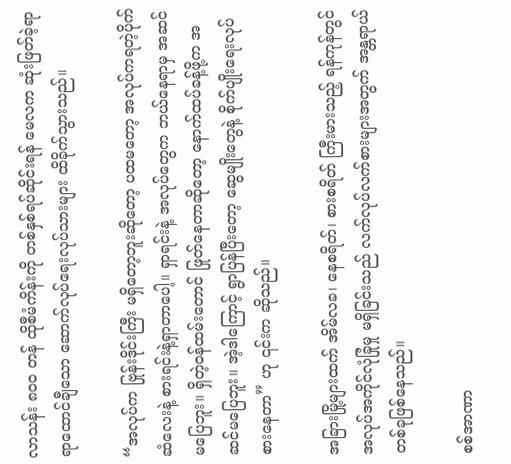လာသန်း ၈၀၀ တန် ထိုစီမံကိန်းကို တစ်နှစ်ရပ်ဆိုင်းရန် မေလက ဆုံးဖြတ်ခဲ့ရာ ရာထောင်ချီသော ဆောက်လုပ်ရေးလုပ်သားများ ထိခိုက်သွားသည်။

“အလုပ်က ဗြုန်းဒိုင်းကြီး မရှိတော့ဘူးဆို‌တော့ ပထမတော့ အလုပ်ကရတဲ့ပိုက်ဆံလေးနဲ့ စားရင်းနဲ့ရှာတာပေါ့။ ရှာရင်းနဲ့ အလုပ်တွေက ဘယ်နေရာမှ အဆင်မပြေဘူး။ ရှိတဲ့ဝန်ထမ်းတောင် ဖြုတ်နေတာဆိုတော့ နောက်ထပ်ခန့်ဖို့က အဆင်မပြေဘူး။ အဲ့ဒါကြောင့် ရွာပြန်ပြီးတော့ ဆွေမျိုးတွေနဲ့ စိုက်ပျိုးရေးလုပ်စားနေတာ” ဟု ၎င်းက ဆိုသည်။

အခြားမြို့များထက် အိမ်လခ၊ နေစရိတ်၊ စားစရိတ် ကြီးမားသည့် ရန်ကုန်တွင် အလုပ်အကိုင်လုံခြုံမှု မရှိခြင်းသည် လက်လုပ်လက်စားများအတွက် အန္တရာယ်တစ်ခုဖြစ်နေသည်။

စစ်အာဏာ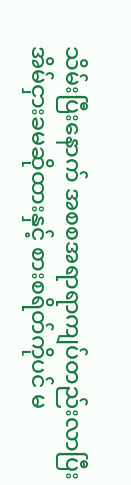သိမ်းပြီးနောက် အစစအရာရာကျပ်တည်းလာပြီး အိမ်ငှားခမဆိုထားနှင့် စားစရိတ်ကိုပင် မ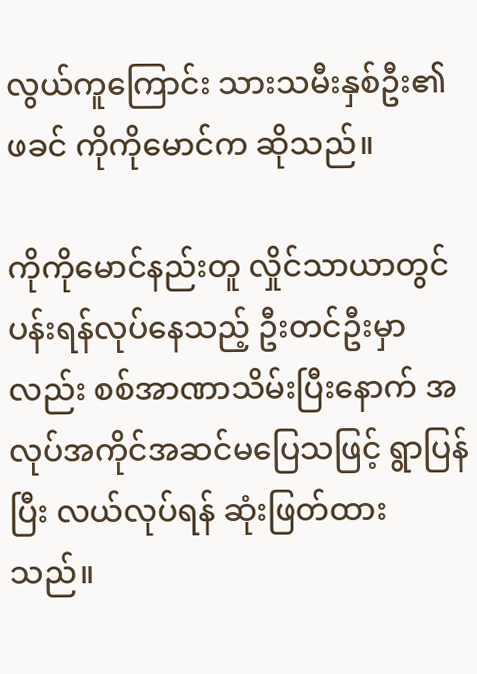လွယ်ကူကြောင်း သားသမီးနှစ်ဦး၏ ဖခင် ကိုကိုမောင်က ဆိုသည်။

ကိုကိုမောင်နည်းတူ လှိုင်သာယာတွင် ပန်းရန်လုပ်နေသည့် ဦးတင်ဦးမှာလည်း စစ်အာဏာသိမ်းပြီးနောက် အလုပ်အကိုင်အဆင်မပြေသဖြင့် ရွာပြန်ပြီး လယ်လုပ်ရန် ဆုံးဖြတ်ထားသည်။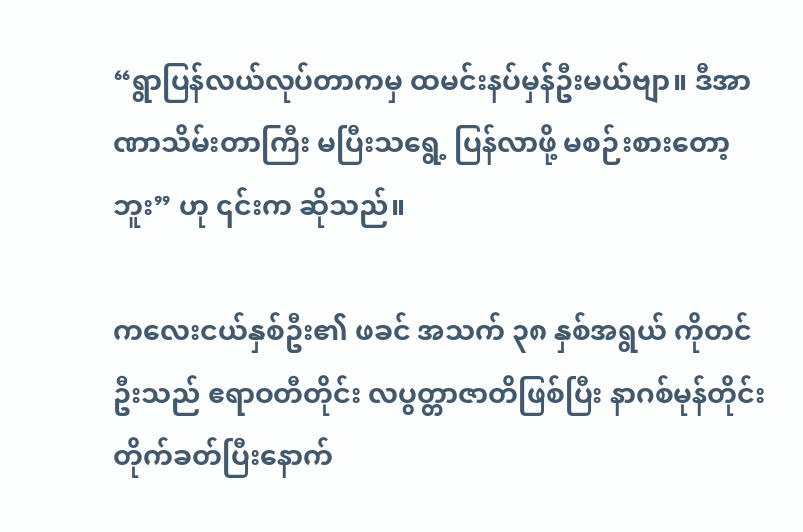“ရွာပြန်လယ်လုပ်တာကမှ ထမင်းနပ်မှန်ဦးမယ်ဗျာ။ ဒီအာဏာသိမ်းတာကြီး မပြီးသရွေ့ ပြန်လာဖို့ မစဉ်းစားတော့ဘူး” ဟု ၎င်းက ဆိုသည်။

ကလေးငယ်နှစ်ဦး၏ ဖခင် အသက် ၃၈ နှစ်အရွယ် ကိုတင်ဦးသည် ဧရာဝတီတိုင်း လပွတ္တာဇာတိဖြစ်ပြီး နာဂစ်မုန်တိုင်းတိုက်ခတ်ပြီးနောက်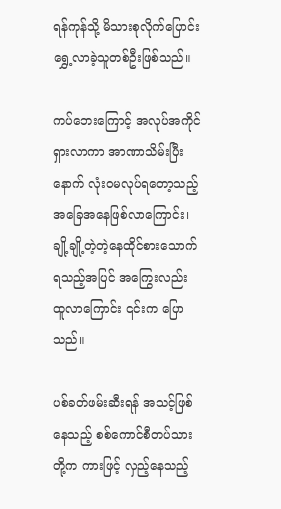ရန်ကုန်သို့ မိသားစုလိုက်ပြောင်းရွှေ့လာခဲ့သူတစ်ဦးဖြစ်သည်။

ကပ်ဘေးကြောင့် အလုပ်အကိုင်ရှားလာကာ အာဏာသိမ်းပြီးနောက် လုံးဝမလုပ်ရတော့သည့် အခြေအနေဖြစ်လာကြောင်း၊ ချို့ချို့တဲ့တဲ့နေထိုင်စားသောက်ရသည့်အပြင် အကြွေးလည်း ထူလာကြောင်း ၎င်းက ပြောသည်။

ပစ်ခတ်ဖမ်းဆီးရန် အသင့်ဖြစ်နေသည့် စစ်ကောင်စီတပ်သားတို့က ကားဖြင့် လှည့်နေသည့်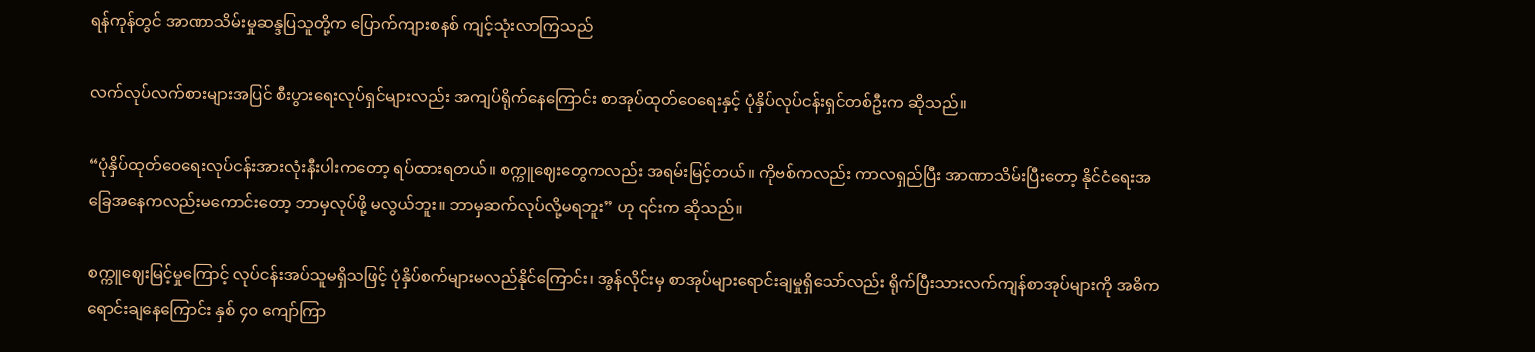ရန်ကုန်တွင် အာဏာသိမ်းမှုဆန္ဒပြသူတို့က ပြောက်ကျားစနစ် ကျင့်သုံးလာကြသည်

လက်လုပ်လက်စားများအပြင် စီးပွားရေးလုပ်ရှင်များလည်း အကျပ်ရိုက်နေကြောင်း စာအုပ်ထုတ်ဝေရေးနှင့် ပုံနှိပ်လုပ်ငန်းရှင်တစ်ဦးက ဆိုသည်။

“ပုံနှိပ်ထုတ်ဝေရေးလုပ်ငန်းအားလုံးနီးပါးကတော့ ရပ်ထားရတယ်။ စက္ကူဈေးတွေကလည်း အရမ်းမြင့်တယ်။ ကိုဗစ်ကလည်း ကာလရှည်ပြီး အာဏာသိမ်းပြီးတော့ နိုင်ငံရေးအခြေအနေကလည်းမကောင်းတော့ ဘာမှလုပ်ဖို့ မလွယ်ဘူး။ ဘာမှဆက်လုပ်လို့မရဘူး” ဟု ၎င်းက ဆိုသည်။

စက္ကူဈေးမြင့်မှုကြောင့် လုပ်ငန်းအပ်သူမရှိသဖြင့် ပုံနှိပ်စက်များမလည်နိုင်ကြောင်း၊ အွန်လိုင်းမှ စာအုပ်များရောင်းချမှုရှိသော်လည်း ရိုက်ပြီးသားလက်ကျန်စာအုပ်များကို အဓိကရောင်းချနေကြောင်း နှစ် ၄၀ ကျော်ကြာ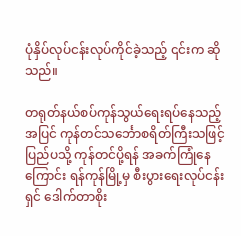ပုံနှိပ်လုပ်ငန်းလုပ်ကိုင်ခဲ့သည့် ၎င်းက ဆိုသည်။

တရုတ်နယ်စပ်ကုန်သွယ်ရေးရပ်နေသည့်အပြင် ကုန်တင်သင်္ဘောစရိတ်ကြီးသဖြင့် ပြည်ပသို့ ကုန်တင်ပို့ရန် အခက်ကြုံနေကြောင်း ရန်ကုန်မြို့မှ စီးပွားရေးလုပ်ငန်းရှင် ဒေါက်တာစိုး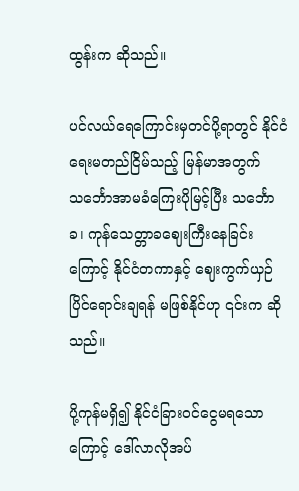ထွန်းက ဆိုသည်။

ပင်လယ်ရေကြောင်းမှတင်ပို့ရာတွင် နိုင်ငံရေးမတည်ငြိမ်သည့် မြန်မာအတွက် သင်္ဘောအာမခံကြေးပိုမြင့်ပြီး သင်္ဘောခ၊ ကုန်သေတ္တာခဈေးကြီးနေခြင်းကြောင့် နိုင်ငံတကာနှင့် ဈေးကွက်ယှဉ်ပြိင်ရောင်းချရန် မဖြစ်နိုင်ဟု ၎င်းက ဆိုသည်။

ပို့ကုန်မရှိ၍ နိုင်ငံခြားဝင်ငွေမရသောကြောင့် ဒေါ်လာလိုအပ်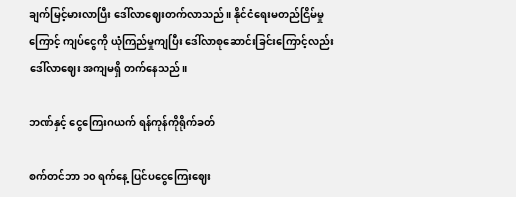ချက်မြင့်မားလာပြီး ဒေါ်လာဈေးတက်လာသည်။ နိုင်ငံရေးမတည်ငြိမ်မှုကြောင့် ကျပ်ငွေကို ယုံကြည်မှုကျပြီး ဒေါ်လာစုဆောင်းခြင်းကြောင့်လည်း ဒေါ်လာဈေး အကျမရှိ တက်နေသည်။

ဘဏ်နှင့် ငွေကြေးဂယက် ရန်ကုန်ကိုရိုက်ခတ်

စက်တင်ဘာ ၁၀ ရက်နေ့ ပြင်ပငွေကြေးဈေး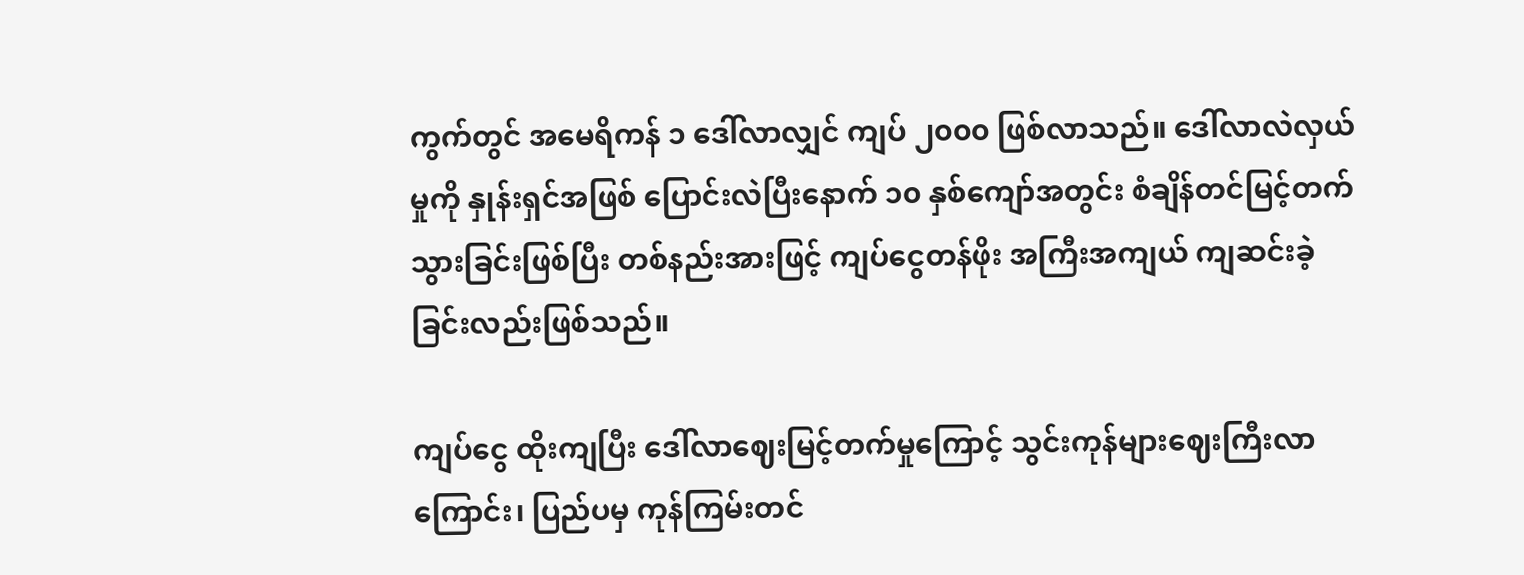ကွက်တွင် အမေရိကန် ၁ ဒေါ်လာလျှင် ကျပ် ၂၀၀၀ ဖြစ်လာသည်။ ဒေါ်လာလဲလှယ်မှုကို နှုန်းရှင်အဖြစ် ပြောင်းလဲပြီးနောက် ၁၀ နှစ်ကျော်အတွင်း စံချိန်တင်မြင့်တက်သွားခြင်းဖြစ်ပြီး တစ်နည်းအားဖြင့် ကျပ်ငွေတန်ဖိုး အကြီးအကျယ် ကျဆင်းခဲ့ခြင်းလည်းဖြစ်သည်။

ကျပ်ငွေ ထိုးကျပြီး ဒေါ်လာဈေးမြင့်တက်မှုကြောင့် သွင်းကုန်များဈေးကြီးလာကြောင်း၊ ပြည်ပမှ ကုန်ကြမ်းတင်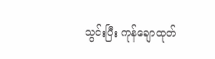သွင်းပြီး ကုန်ချောထုတ်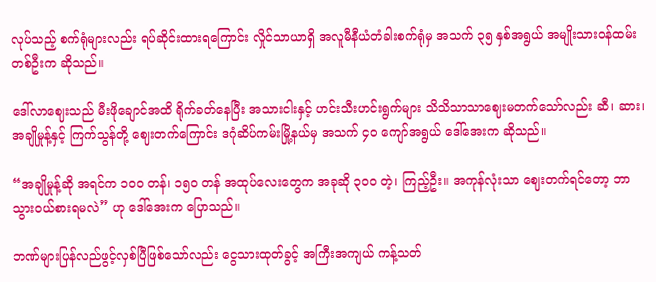လုပ်သည့် စက်ရုံများလည်း ရပ်ဆိုင်းထားရကြောင်း လှိုင်သာယာရှိ အလူမီနီယံတံခါးစက်ရုံမှ အသက် ၃၅ နှစ်အရွယ် အမျိုးသားဝန်ထမ်းတစ်ဦးက ဆိုသည်။

ဒေါ်လာဈေးသည် မီးဖိုချောင်အထိ ရိုက်ခတ်နေပြီး အသားငါးနှင့် ဟင်းသီးဟင်းရွက်များ သိသိသာသာဈေးမတက်သော်လည်း ဆီ၊ ဆား၊ အချိုမှုန့်နှင့် ကြက်သွန်တို့ ဈေးတက်ကြောင်း ဒဂုံဆိပ်ကမ်းမြို့နယ်မှ အသက် ၄၀ ကျော်အရွယ် ဒေါ်အေးက ဆိုသည်။

“အချိုမှုန့်ဆို အရင်က ၁၀၀ တန်၊ ၁၅၀ တန် အထုပ်လေးတွေက အခုဆို ၃၀၀ တဲ့၊ ကြည့်ဦး။ အကုန်လုံးသာ ဈေးတက်ရင်တော့ ဘာသွားဝယ်စားရမလဲ” ဟု ဒေါ်အေးက ပြောသည်။

ဘဏ်များပြန်လည်ဖွင့်လှစ်ပြီဖြစ်သော်လည်း ငွေသားထုတ်ခွင့် အကြီးအကျယ် ကန့်သတ်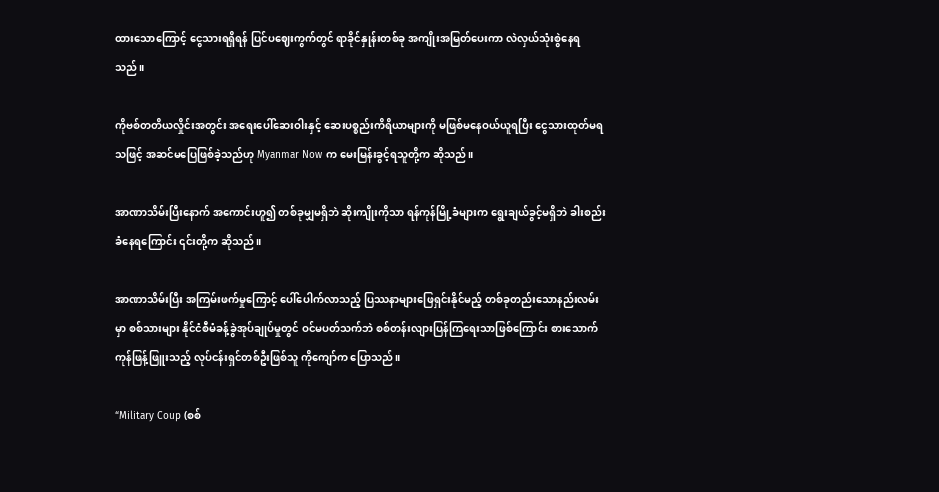ထားသောကြောင့် ငွေသားရရှိရန် ပြင်ပဈေးကွက်တွင် ရာခိုင်နှုန်းတစ်ခု အကျိုးအမြတ်ပေးကာ လဲလှယ်သုံးစွဲနေရသည်။

ကိုဗစ်တတိယလှိုင်းအတွင်း အရေးပေါ်ဆေးဝါးနှင့် ဆေးပစ္စည်းကိရိယာများကို မဖြစ်မနေဝယ်ယူရပြီး ငွေသားထုတ်မရသဖြင့် အဆင်မပြေဖြစ်ခဲ့သည်ဟု Myanmar Now က မေးမြန်းခွင့်ရသူတို့က ဆိုသည်။

အာဏာသိမ်းပြီးနောက် အကောင်းဟူ၍ တစ်ခုမျှမရှိဘဲ ဆိုးကျိုးကိုသာ ရန်ကုန်မြို့ခံများက ရွေးချယ်ခွင့်မရှိဘဲ ခါးစည်းခံနေရကြောင်း ၎င်းတို့က ဆိုသည်။

အာဏာသိမ်းပြီး အကြမ်းဖက်မှုကြောင့် ပေါ်ပေါက်လာသည့် ပြဿနာများဖြေရှင်းနိုင်မည့် တစ်ခုတည်းသောနည်းလမ်းမှာ စစ်သားများ နိုင်ငံစီမံခန့်ခွဲအုပ်ချုပ်မှုတွင် ဝင်မပတ်သက်ဘဲ စစ်တန်းလျားပြန်ကြရေးသာဖြစ်ကြောင်း စားသောက်ကုန်ဖြန့်ဖြူးသည့် လုပ်ငန်းရှင်တစ်ဦးဖြစ်သူ ကိုကျော်က ပြောသည်။

“Military Coup (စစ်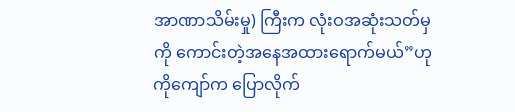အာဏာသိမ်းမှု) ကြီးက လုံးဝအဆုံးသတ်မှကို ကောင်းတဲ့အနေအထားရောက်မယ်”ဟု ကိုကျော်က ပြောလိုက်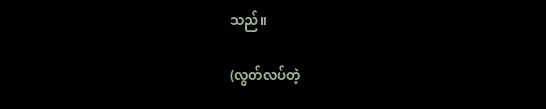သည်။

(လွတ်လပ်တဲ့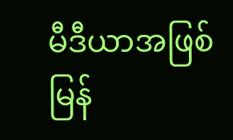မီဒီယာအဖြစ် မြန်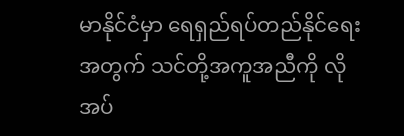မာနိုင်ငံမှာ ရေရှည်ရပ်တည်နိုင်ရေးအတွက် သင်တို့အကူအညီကို လိုအပ်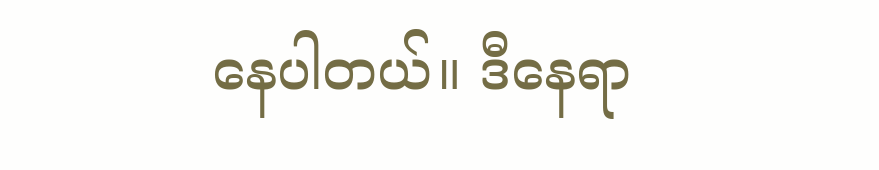နေပါတယ်။ ဒီနေရာ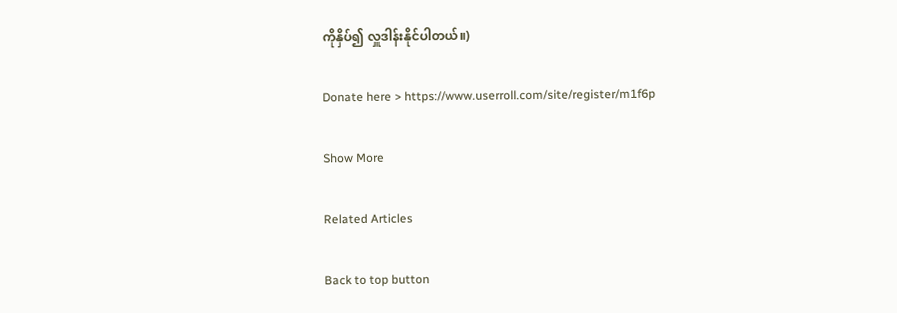ကိုနှိပ်၍ လှူဒါန်းနိုင်ပါတယ်။)

Donate here > https://www.userroll.com/site/register/m1f6p

Show More

Related Articles

Back to top button